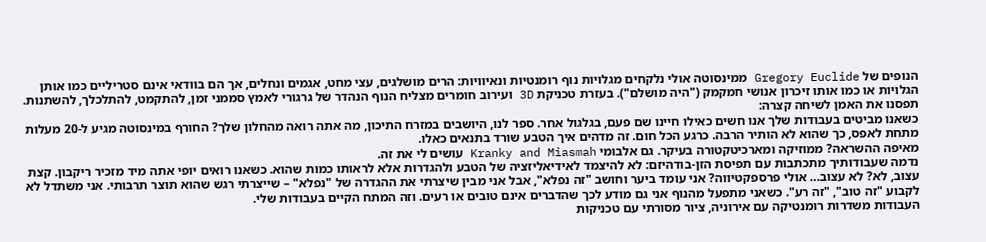הנופים של Gregory Euclide ממינסוטה אולי נלקחים מגלויות נוף רומנטיות ונאיוויות: הרים מושלגים, עצי מחט, אגמים ונחלים, אך הם בוודאי אינם סטריליים כמו אותן הגלויות או כמו אותו זיכרון אנושי חמקמק ("היה מושלם"). בעזרת טכניקת 3D ועירוב חומרים מצליח הנוף הנהדר של גרגורי לאמץ סממני זמן, להתקמט, להתלכלך, להשתנות. תפסנו את האמן לשיחה קצרה:
כשאנו מביטים בעבודות שלך אנו חשים כאילו חיינו שם פעם, בגלגול אחר. ספר לנו, היושבים במזרח התיכון, מה אתה רואה מהחלון שלך? החורף במינסוטה מגיע ל-20 מעלות מתחת לאפס, כך שהוא לא הותיר הרבה. כרגע הכל חום. זה מדהים איך הטבע שורד בתנאים כאלו.
מאיפה ההשראה? ממוזיקה ומארכיטקטורה בעיקר. גם אלבומי Kranky and Miasmah עושים לי את זה.
נדמה שעבודותיך מתכתבות עם תפיסת הזן-בודהיזם: לא להיצמד לאידיאליזציה של הטבע ולהגדרות אלא לראותו כמות שהוא. כשאנו רואים יופי אתה מיד מזכיר ריקבון. קצת עצוב, לא? לא עצוב… אולי פרספקטיווה? אני עומד ביער וחושב "זה נפלא", אבל אני מבין שיצרתי את ההגדרה של "נפלא" – שייצרתי רגש שהוא תוצר תרבותי. אני משתדל לא לקבוע "זה טוב", "זה רע". כשאני מתפעל מהנוף אני גם מודע לכך שהדברים אינם טובים או רעים. וזה המתח הקיים בעבודות שלי.
העבודות משדרות רומנטיקה עם אירוניה, ציור מסורתי עם טכניקות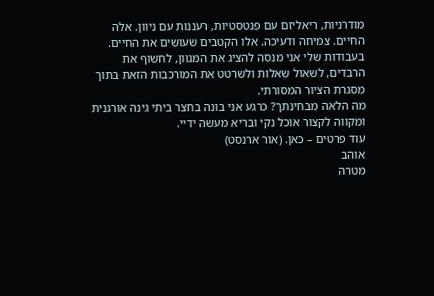מודרניות, ריאליזם עם פנטסטיות, רעננות עם ניוון. אלה החיים. צמיחה ודעיכה. אלו הקטבים שעושים את החיים. בעבודות שלי אני מנסה להציג את המגוון, לחשוף את הרבדים, לשאול שאלות ולשרטט את המורכבות הזאת בתוך מסגרת הציור המסורתי.
מה הלאה מבחינתך? כרגע אני בונה בחצר ביתי גינה אורגנית ומקווה לקצור אוכל נקי ובריא מעשה ידיי.
עוד פרטים – כאן. (אור ארנסט)
אוהב
מטרה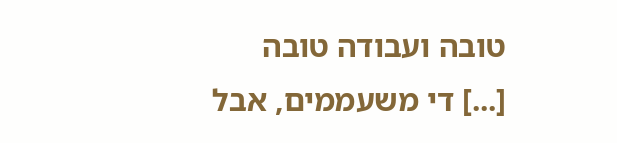טובה ועבודה טובה
[...] די משעממים, אבל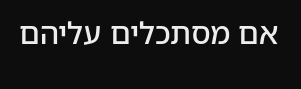אם מסתכלים עליהם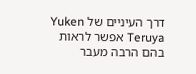דרך העיניים של Yuken Teruya אפשר לראות בהם הרבה מעבר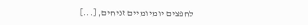לחפצים יומיומיים זניחים, [...]